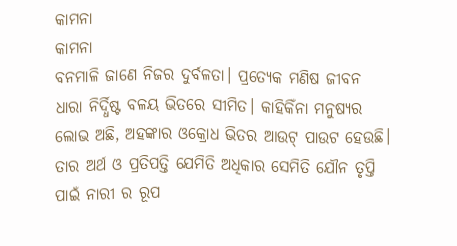କାମନା
କାମନା
ବନମାଳି ଜାଣେ ନିଜର ଦୁର୍ବଳତା। ପ୍ରତ୍ୟେକ ମଣିଷ ଜୀବନ ଧାରା ନିର୍ଦ୍ଧିଷ୍ଟ ବଳୟ ଭିତରେ ସୀମିତ। କାହିକିଁନା ମନୁଷ୍ୟର ଲୋଭ ଅଛି, ଅହଙ୍କାର ଓକ୍ରୋଧ ଭିତର ଆଉଟ୍ ପାଉଟ ହେଉଛି। ତାର ଅର୍ଥ ଓ ପ୍ରତିପତ୍ତି ଯେମିତି ଅଧିକାର ସେମିତି ଯୌନ ତୃପ୍ତି ପାଇଁ ନାରୀ ର ରୂପ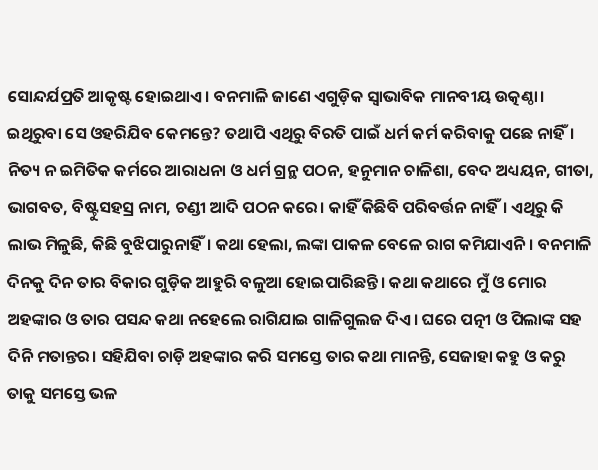ସୋନ୍ଦର୍ଯପ୍ରତି ଆକୃଷ୍ଟ ହୋଇଥାଏ। ବନମାଳି ଜାଣେ ଏଗୁଡ଼ିକ ସ୍ଵାଭାବିକ ମାନବୀୟ ଉତ୍କଣ୍ଠା। ଇଥିରୁବା ସେ ଓହରିଯିବ କେମନ୍ତେ? ତଥାପି ଏଥିରୁ ବିରତି ପାଇଁ ଧର୍ମ କର୍ମ କରିବାକୁ ପଛେ ନାହିଁ। ନିତ୍ୟ ନ ଇମିତିକ କର୍ମରେ ଆରାଧନା ଓ ଧର୍ମ ଗ୍ରନ୍ଥ ପଠନ, ହନୁମାନ ଚାଳିଶା, ବେଦ ଅଧ୍ୟୟନ, ଗୀତା, ଭାଗବତ, ବିଷ୍ଟୁସହସ୍ର ନାମ, ଚଣ୍ଡୀ ଆଦି ପଠନ କରେ। କାହିଁ କିଛିବି ପରିବର୍ତ୍ତନ ନାହିଁ। ଏଥିରୁ କି ଲାଭ ମିଳୁଛି, କିଛି ବୁଝିପାରୁନାହିଁ। କଥା ହେଲା, ଲଙ୍କା ପାକଳ ବେଳେ ରାଗ କମିଯାଏନି। ବନମାଳି ଦିନକୁ ଦିନ ତାର ବିକାର ଗୁଡ଼ିକ ଆହୁରି ବଳୁଆ ହୋଇପାରିଛନ୍ତି। କଥା କଥାରେ ମୁଁ ଓ ମୋର ଅହଙ୍କାର ଓ ତାର ପସନ୍ଦ କଥା ନହେଲେ ରାଗିଯାଇ ଗାଳିଗୁଲଜ ଦିଏ। ଘରେ ପତ୍ନୀ ଓ ପିଲାଙ୍କ ସହ ଦିନି ମତାନ୍ତର। ସହିଯିବା ଚାଡ଼ି ଅହଙ୍କାର କରି ସମସ୍ତେ ତାର କଥା ମାନନ୍ତି, ସେଜାହା କହୁ ଓ କରୁ ତାକୁ ସମସ୍ତେ ଭଳ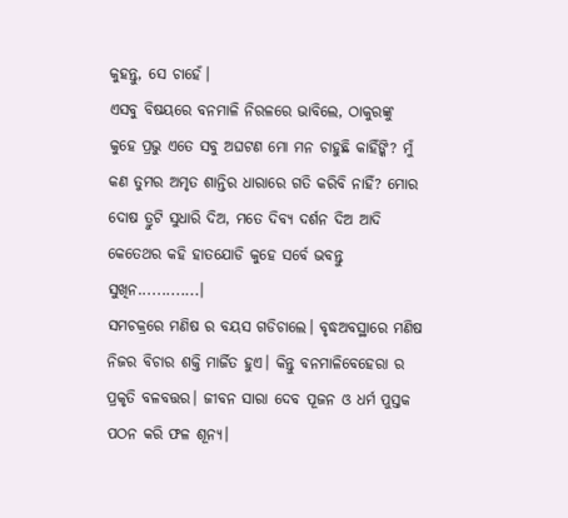କୁହନ୍ତୁ, ସେ ଚାହେଁ।
ଏସବୁ ବିଷୟରେ ବନମାଳି ନିରଳରେ ଭାବିଲେ, ଠାକୁରଙ୍କୁ କୁହେ ପ୍ରଭୁ ଏତେ ସବୁ ଅଘଟଣ ମୋ ମନ ଚାହୁଛି କାହିଁଙ୍କି? ମୁଁ କଣ ତୁମର ଅମୃତ ଶାନ୍ତିର ଧାରାରେ ଗତି କରିବି ନାହିଁ? ମୋର ଦୋଷ ତ୍ରୁଟି ସୁଧାରି ଦିଅ, ମତେ ଦିବ୍ୟ ଦର୍ଶନ ଦିଅ ଆଦି କେତେଥର କହି ହାତଯୋଡି କୁହେ ସର୍ବେ ଭବନ୍ତୁ ସୁଖିନ.............।
ସମଚକ୍ରରେ ମଣିଷ ର ବୟସ ଗଡିଚାଲେ। ବୃଦ୍ଧଅବସ୍ଥାରେ ମଣିଷ ନିଜର ବିଚାର ଶକ୍ତି ମାର୍ଜିତ ହୁଏ। କିନ୍ତୁ ବନମାଳିବେହେରା ର ପ୍ରକୃତି ବଳବତ୍ତର। ଜୀବନ ସାରା ଦେବ ପୂଜନ ଓ ଧର୍ମ ପୁସ୍ତକ ପଠନ କରି ଫଳ ଶୂନ୍ୟ।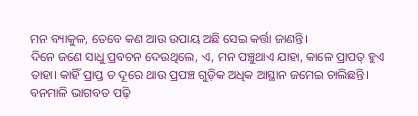ମନ ବ୍ୟାକୁଳ, ତେବେ କଣ ଆଉ ଉପାୟ ଅଛି ସେଇ କର୍ତ୍ତା ଜାଣନ୍ତି।
ଦିନେ ଜଣେ ସାଧୁ ପ୍ରବଚନ ଦେଉଥିଲେ, ଏ, ମନ ପଞ୍ଚୁଥାଏ ଯାହା, କାଳେ ପ୍ରାପତ୍ ହୁଏ ତାହା। କାହିଁ ପ୍ରାପ୍ତ ତ ଦୂରେ ଥାଉ ପ୍ରପଞ୍ଚ ଗୁଡ଼ିକ ଅଧିକ ଆସ୍ଥାନ ଜମେଇ ଚାଲିଛନ୍ତି। ବନମାଳି ଭାଗବତ ପଢ଼ି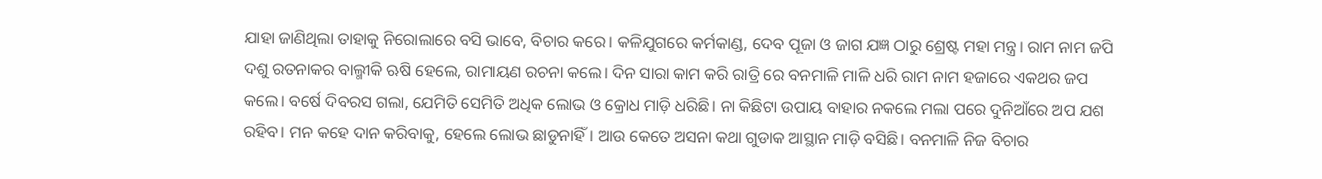ଯାହା ଜାଣିଥିଲା ତାହାକୁ ନିରୋଲାରେ ବସି ଭାବେ, ବିଚାର କରେ। କଳିଯୁଗରେ କର୍ମକାଣ୍ଡ, ଦେବ ପୂଜା ଓ ଜାଗ ଯଜ୍ଞ ଠାରୁ ଶ୍ରେଷ୍ଟ ମହା ମନ୍ତ୍ର। ରାମ ନାମ ଜପି ଦଶୁ ରତନାକର ବାଲ୍ମୀକି ଋଷି ହେଲେ, ରାମାୟଣ ରଚନା କଲେ। ଦିନ ସାରା କାମ କରି ରାତ୍ରି ରେ ବନମାଳି ମାଳି ଧରି ରାମ ନାମ ହଜାରେ ଏକଥର ଜପ କଲେ। ବର୍ଷେ ଦିବରସ ଗଲା, ଯେମିତି ସେମିତି ଅଧିକ ଲୋଭ ଓ କ୍ରୋଧ ମାଡ଼ି ଧରିଛି। ନା କିଛିଟା ଉପାୟ ବାହାର ନକଲେ ମଲା ପରେ ଦୁନିଆଁରେ ଅପ ଯଶ ରହିବ। ମନ କହେ ଦାନ କରିବାକୁ, ହେଲେ ଲୋଭ ଛାଡୁନାହିଁ। ଆଉ କେତେ ଅସନା କଥା ଗୁଡାକ ଆସ୍ଥାନ ମାଡ଼ି ବସିଛି। ବନମାଳି ନିଜ ବିଚାର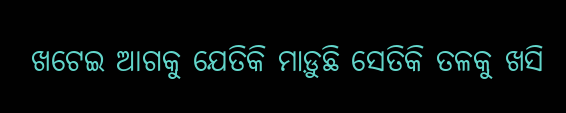ଖଟେଇ ଆଗକୁ ଯେତିକି ମାଡ଼ୁଛି ସେତିକି ତଳକୁ ଖସି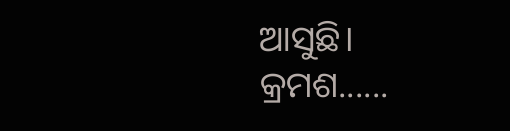ଆସୁଛି।
କ୍ରମଶ......